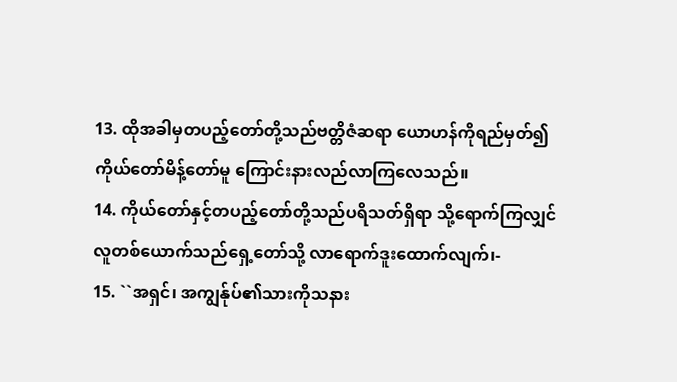13. ထိုအခါမှတပည့်တော်တို့သည်ဗတ္တိဇံဆရာ ယောဟန်ကိုရည်မှတ်၍ကိုယ်တော်မိန့်တော်မူ ကြောင်းနားလည်လာကြလေသည်။
14. ကိုယ်တော်နှင့်တပည့်တော်တို့သည်ပရိသတ်ရှိရာ သို့ရောက်ကြလျှင် လူတစ်ယောက်သည်ရှေ့တော်သို့ လာရောက်ဒူးထောက်လျက်၊-
15. ``အရှင်၊ အကျွန်ုပ်၏သားကိုသနား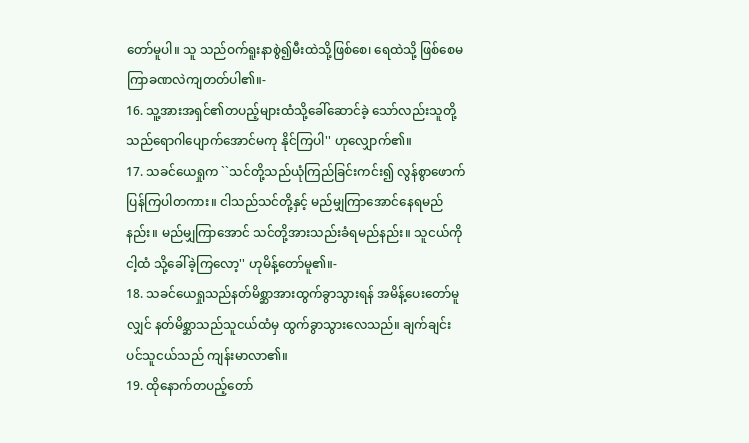တော်မူပါ။ သူ သည်ဝက်ရူးနာစွဲ၍မီးထဲသို့ဖြစ်စေ၊ ရေထဲသို့ ဖြစ်စေမကြာခဏလဲကျတတ်ပါ၏။-
16. သူ့အားအရှင်၏တပည့်များထံသို့ခေါ်ဆောင်ခဲ့ သော်လည်းသူတို့သည်ရောဂါပျောက်အောင်မကု နိုင်ကြပါ'' ဟုလျှောက်၏။
17. သခင်ယေရှုက ``သင်တို့သည်ယုံကြည်ခြင်းကင်း၍ လွန်စွာဖောက်ပြန်ကြပါတကား။ ငါသည်သင်တို့နှင့် မည်မျှကြာအောင်နေရမည်နည်း။ မည်မျှကြာအောင် သင်တို့အားသည်းခံရမည်နည်း။ သူငယ်ကိုငါ့ထံ သို့ခေါ်ခဲ့ကြလော့'' ဟုမိန့်တော်မူ၏။-
18. သခင်ယေရှုသည်နတ်မိစ္ဆာအားထွက်ခွာသွားရန် အမိန့်ပေးတော်မူလျှင် နတ်မိစ္ဆာသည်သူငယ်ထံမှ ထွက်ခွာသွားလေသည်။ ချက်ချင်းပင်သူငယ်သည် ကျန်းမာလာ၏။
19. ထိုနောက်တပည့်တော်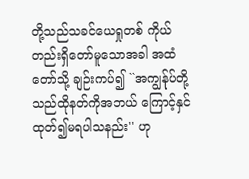တို့သည်သခင်ယေရှုတစ် ကိုယ်တည်းရှိတော်မူသောအခါ အထံတော်သို့ ချဉ်းကပ်၍ ``အကျွန်ုပ်တို့သည်ထိုနတ်ကိုအဘယ် ကြောင့်နှင်ထုတ်၍မရပါသနည်း'' ဟု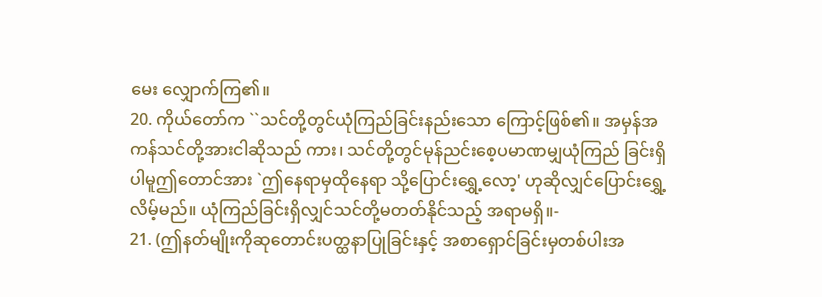မေး လျှောက်ကြ၏။
20. ကိုယ်တော်က ``သင်တို့တွင်ယုံကြည်ခြင်းနည်းသော ကြောင့်ဖြစ်၏။ အမှန်အကန်သင်တို့အားငါဆိုသည် ကား၊ သင်တို့တွင်မုန်ညင်းစေ့ပမာဏမျှယုံကြည် ခြင်းရှိပါမူဤတောင်အား `ဤနေရာမှထိုနေရာ သို့ပြောင်းရွှေ့လော့' ဟုဆိုလျှင်ပြောင်းရွှေ့လိမ့်မည်။ ယုံကြည်ခြင်းရှိလျှင်သင်တို့မတတ်နိုင်သည့် အရာမရှိ။-
21. (ဤနတ်မျိုးကိုဆုတောင်းပတ္ထနာပြုခြင်းနှင့် အစာရှောင်ခြင်းမှတစ်ပါးအ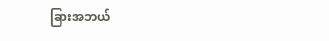ခြားအဘယ်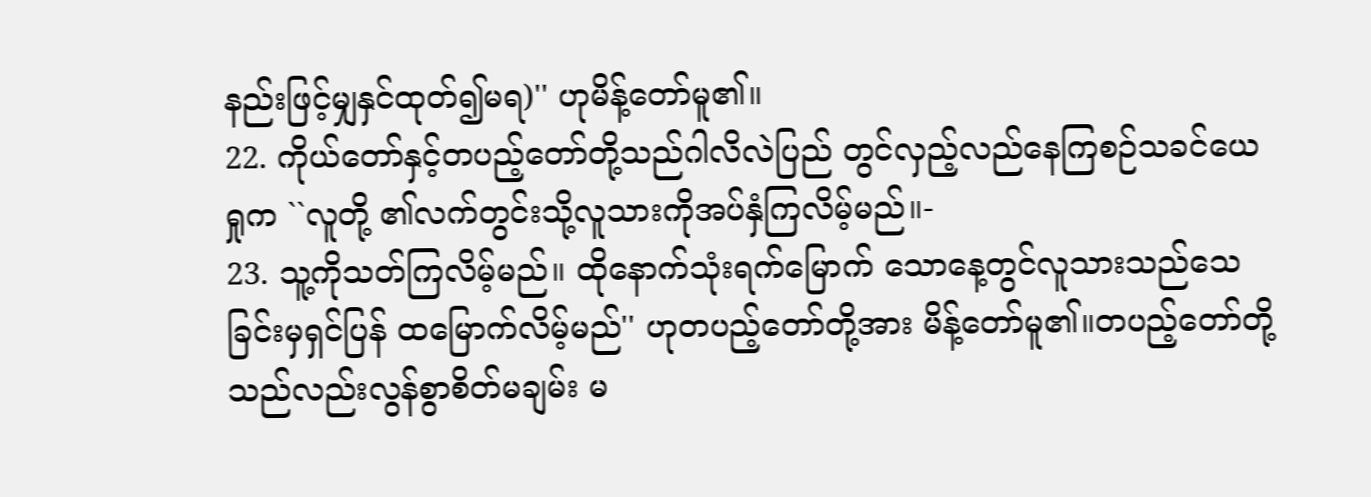နည်းဖြင့်မျှနှင်ထုတ်၍မရ)'' ဟုမိန့်တော်မူ၏။
22. ကိုယ်တော်နှင့်တပည့်တော်တို့သည်ဂါလိလဲပြည် တွင်လှည့်လည်နေကြစဉ်သခင်ယေရှုက ``လူတို့ ၏လက်တွင်းသို့လူသားကိုအပ်နှံကြလိမ့်မည်။-
23. သူ့ကိုသတ်ကြလိမ့်မည်။ ထိုနောက်သုံးရက်မြောက် သောနေ့တွင်လူသားသည်သေခြင်းမှရှင်ပြန် ထမြောက်လိမ့်မည်'' ဟုတပည့်တော်တို့အား မိန့်တော်မူ၏။တပည့်တော်တို့သည်လည်းလွန်စွာစိတ်မချမ်း မ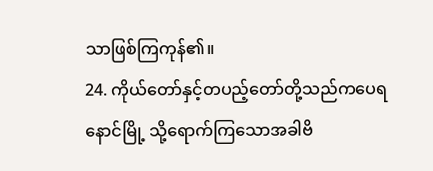သာဖြစ်ကြကုန်၏။
24. ကိုယ်တော်နှင့်တပည့်တော်တို့သည်ကပေရနောင်မြို့ သို့ရောက်ကြသောအခါဗိ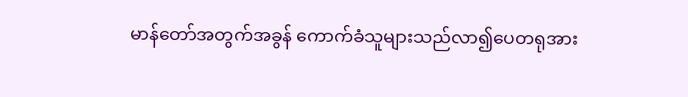မာန်တော်အတွက်အခွန် ကောက်ခံသူများသည်လာ၍ပေတရုအား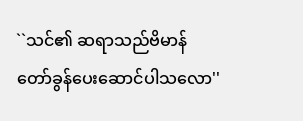``သင်၏ ဆရာသည်ဗိမာန်တော်ခွန်ပေးဆောင်ပါသလော''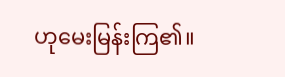ဟုမေးမြန်းကြ၏။